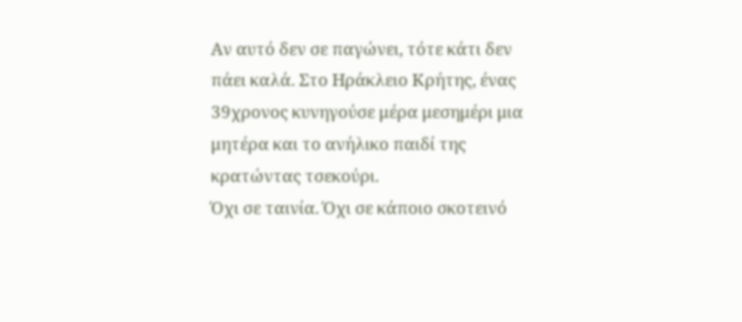Αν αυτό δεν σε παγώνει, τότε κάτι δεν πάει καλά. Στο Ηράκλειο Κρήτης, ένας 39χρονος κυνηγούσε μέρα μεσημέρι μια μητέρα και το ανήλικο παιδί της κρατώντας τσεκούρι.
Όχι σε ταινία. Όχι σε κάποιο σκοτεινό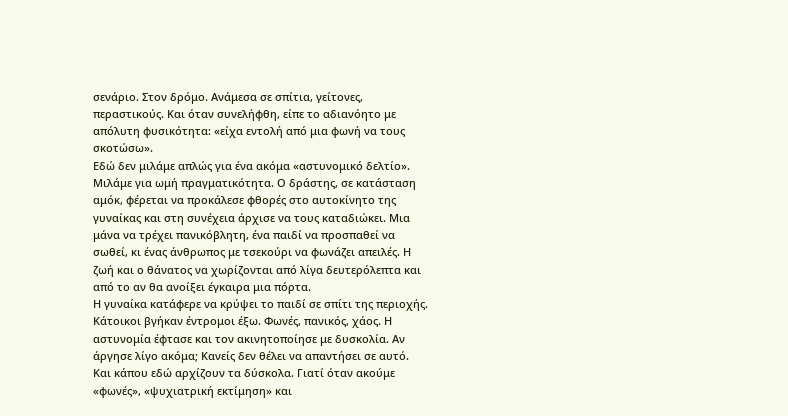σενάριο. Στον δρόμο. Ανάμεσα σε σπίτια, γείτονες, περαστικούς. Και όταν συνελήφθη, είπε το αδιανόητο με απόλυτη φυσικότητα: «είχα εντολή από μια φωνή να τους σκοτώσω».
Εδώ δεν μιλάμε απλώς για ένα ακόμα «αστυνομικό δελτίο». Μιλάμε για ωμή πραγματικότητα. Ο δράστης, σε κατάσταση αμόκ, φέρεται να προκάλεσε φθορές στο αυτοκίνητο της γυναίκας και στη συνέχεια άρχισε να τους καταδιώκει. Μια μάνα να τρέχει πανικόβλητη, ένα παιδί να προσπαθεί να σωθεί, κι ένας άνθρωπος με τσεκούρι να φωνάζει απειλές. Η ζωή και ο θάνατος να χωρίζονται από λίγα δευτερόλεπτα και από το αν θα ανοίξει έγκαιρα μια πόρτα.
Η γυναίκα κατάφερε να κρύψει το παιδί σε σπίτι της περιοχής. Κάτοικοι βγήκαν έντρομοι έξω. Φωνές, πανικός, χάος. Η αστυνομία έφτασε και τον ακινητοποίησε με δυσκολία. Αν άργησε λίγο ακόμα; Κανείς δεν θέλει να απαντήσει σε αυτό.
Και κάπου εδώ αρχίζουν τα δύσκολα. Γιατί όταν ακούμε «φωνές», «ψυχιατρική εκτίμηση» και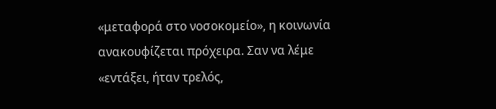«μεταφορά στο νοσοκομείο», η κοινωνία ανακουφίζεται πρόχειρα. Σαν να λέμε «εντάξει, ήταν τρελός,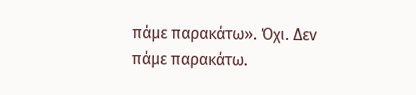πάμε παρακάτω». Όχι. Δεν πάμε παρακάτω.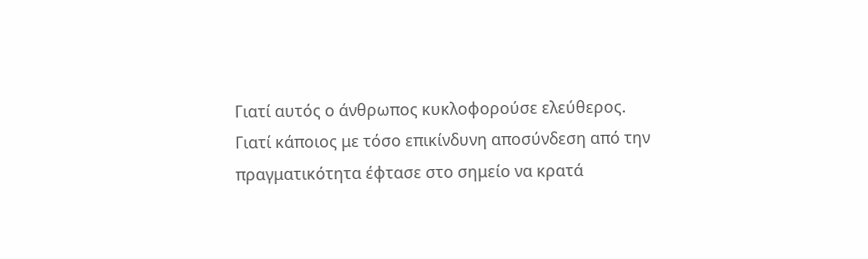Γιατί αυτός ο άνθρωπος κυκλοφορούσε ελεύθερος. Γιατί κάποιος με τόσο επικίνδυνη αποσύνδεση από την πραγματικότητα έφτασε στο σημείο να κρατά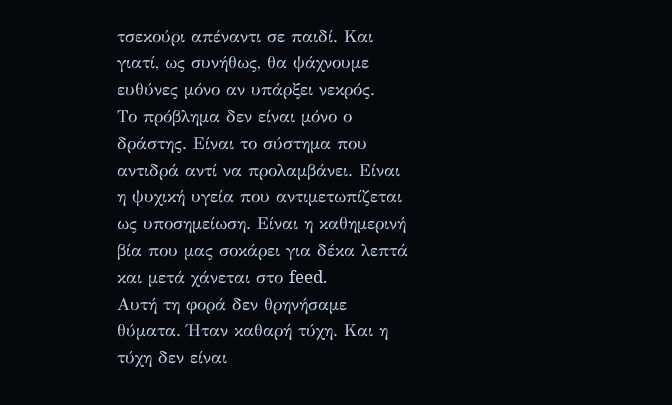τσεκούρι απέναντι σε παιδί. Και γιατί, ως συνήθως, θα ψάχνουμε ευθύνες μόνο αν υπάρξει νεκρός.
Το πρόβλημα δεν είναι μόνο ο δράστης. Είναι το σύστημα που αντιδρά αντί να προλαμβάνει. Είναι η ψυχική υγεία που αντιμετωπίζεται ως υποσημείωση. Είναι η καθημερινή βία που μας σοκάρει για δέκα λεπτά και μετά χάνεται στο feed.
Αυτή τη φορά δεν θρηνήσαμε θύματα. Ήταν καθαρή τύχη. Και η τύχη δεν είναι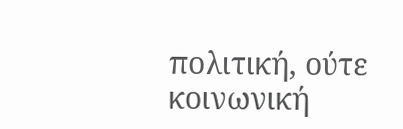πολιτική, ούτε κοινωνική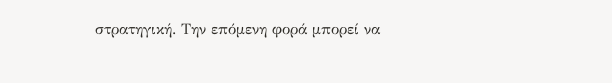στρατηγική. Την επόμενη φορά μπορεί να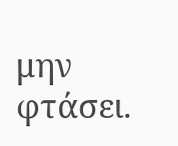μην φτάσει.